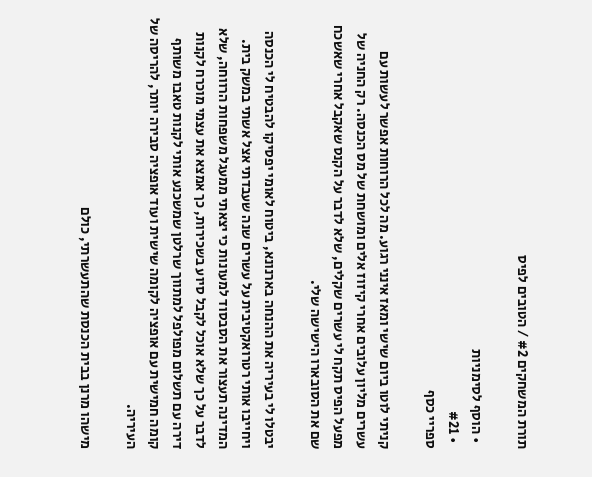תורת המשחקים #2 / הטובים לפיס

  • הוסף לסימניות
  • #21
ספריי כסף

קניתי לוטו ביום שישי ומאז אינני רגוע. מה לכל הרוחות אפשר לעשות עם עשרים מליון עלובים אחרי קיזוז אלים ומושחת של מס הכנסה. רק החניה של מפעל הפיס תקח לי עשרים שקלים, שלא לדבר על הקנס שאקבל אחרי שאשכח שם את הסובארו הישישה שלי.

יבטלו לי בעיריה את ההנחה בארנונא, ביטוח לאומי יפסיקו להבטיח לי הכנסה ויחייבו אותי רטרואקטיבית על עשרים שנה שעבדתי אצל אשתי במשק בית. המדינה תעצור את הסבסוד למעונות כי יצאתי ממעגל משפחות הרווחה, שלא לדבר על כך שלא אוכל לקבל סיוע בשכירות, כך אמצא את עצמי מוכרח לקנות דירה עם תשלום מפולפל למתווך שרלטן שמשכנע אותי לקנות טאבו משותף קומה חמישית עם אופציה לקומה שישית ועוד אופציה סבירה יותר, להריסה של העיריה.

מישהו מרנן בבית הכנסת שהתעשרתי, כולם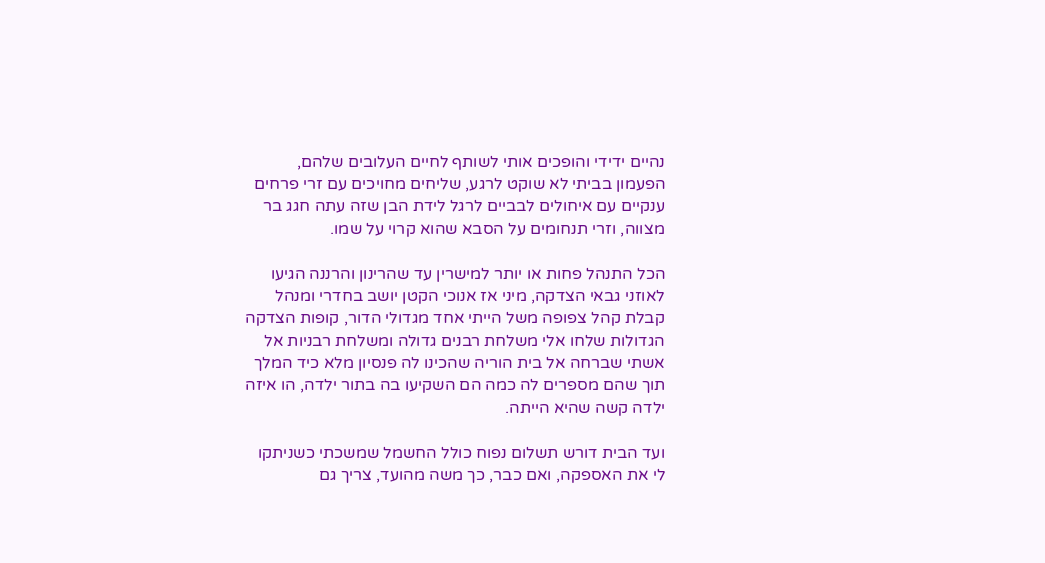נהיים ידידי והופכים אותי לשותף לחיים העלובים שלהם, הפעמון בביתי לא שוקט לרגע, שליחים מחויכים עם זרי פרחים ענקיים עם איחולים לבביים לרגל לידת הבן שזה עתה חגג בר מצווה, וזרי תנחומים על הסבא שהוא קרוי על שמו.

הכל התנהל פחות או יותר למישרין עד שהרינון והרננה הגיעו לאוזני גבאי הצדקה, מיני אז אנוכי הקטן יושב בחדרי ומנהל קבלת קהל צפופה משל הייתי אחד מגדולי הדור, קופות הצדקה הגדולות שלחו אלי משלחת רבנים גדולה ומשלחת רבניות אל אשתי שברחה אל בית הוריה שהכינו לה פנסיון מלא כיד המלך תוך שהם מספרים לה כמה הם השקיעו בה בתור ילדה, הו איזה ילדה קשה שהיא הייתה.

ועד הבית דורש תשלום נפוח כולל החשמל שמשכתי כשניתקו לי את האספקה, ואם כבר, כך משה מהועד, צריך גם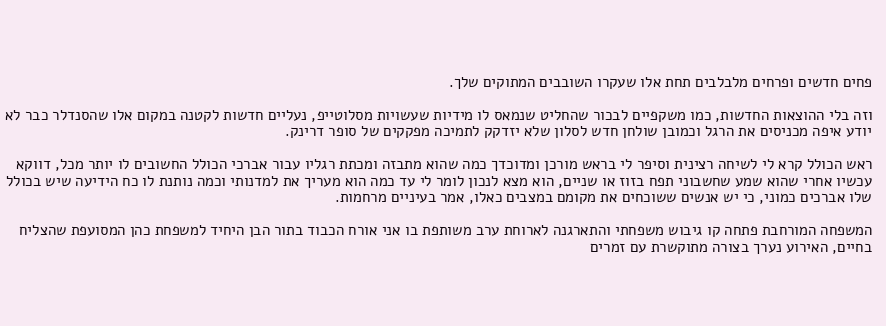פחים חדשים ופרחים מלבלבים תחת אלו שעקרו השובבים המתוקים שלך.

וזה בלי ההוצאות החדשות, כמו משקפיים לבכור שהחליט שנמאס לו מידיות שעשויות מסלוטייפ, נעליים חדשות לקטנה במקום אלו שהסנדלר כבר לא יודע איפה מכניסים את הרגל וכמובן שולחן חדש לסלון שלא יזדקק לתמיכה מפקקים של סופר דרינק.

ראש הכולל קרא לי לשיחה רצינית וסיפר לי בראש מורכן ומדוכדך כמה שהוא מתבזה ומכתת רגליו עבור אברכי הכולל החשובים לו יותר מכל, דווקא עכשיו אחרי שהוא שמע שחשבוני תפח בזוז או שניים, הוא מצא לנכון לומר לי עד כמה הוא מעריך את למדנותי וכמה נותנת לו כח הידיעה שיש בכולל שלו אברכים כמוני, כי יש אנשים ששוכחים את מקומם במצבים כאלו, אמר בעיניים מרחמות.

המשפחה המורחבת פתחה קו גיבוש משפחתי והתארגנה לארוחת ערב משותפת בו אני אורח הכבוד בתור הבן היחיד למשפחת כהן המסועפת שהצליח בחיים, האירוע נערך בצורה מתוקשרת עם זמרים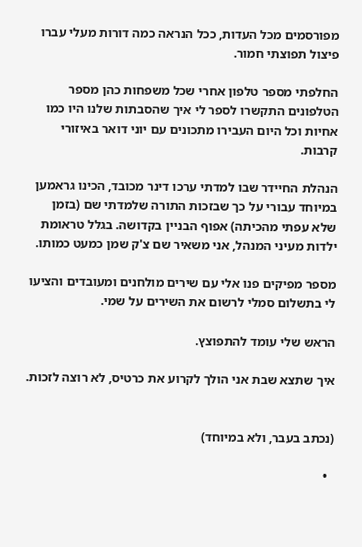מפורסמים מכל העדות, ככל הנראה כמה דורות מעלי עברו פיצול תפוצתי חמור.

החלפתי מספר טלפון אחרי שכל משפחות כהן מספר הטלפונים התקשרו לספר לי איך שהסבתות שלנו היו כמו אחיות וכל היום העבירו מתכונים עם יוני דואר באיזורי קרבות.

הנהלת החיידר שבו למדתי ערכו דינר מכובד, הכינו גראמען במיוחד עבורי על כך שבזכות התורה שלמדתי שם (בזמן שלא עפתי מהכיתה) אפוף הבניין בקדושה. בגלל טראומת ילדות מעיני המנהל, אני משאיר שם צ'ק שמן כמעט כמותו.

מספר מפיקים פנו אלי עם שירים מולחנים ומעובדים והציעו לי בתשלום סמלי לרשום את השירים על שמי.

הראש שלי עומד להתפוצץ.

איך שתצא שבת אני הולך לקרוע את כרטיס, לא רוצה לזכות.


(נכתב בעבר, ולא במיוחד)

  •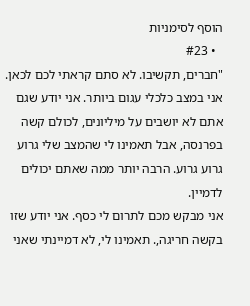הוסף לסימניות
  • #23
"חברים, תקשיבו. לא סתם קראתי לכם לכאן. אני במצב כלכלי עגום ביותר. אני יודע שגם אתם לא יושבים על מיליונים, לכולם קשה בפרנסה, אבל תאמינו לי שהמצב שלי גרוע גרוע גרוע. הרבה יותר ממה שאתם יכולים לדמיין.
אני מבקש מכם לתרום לי כסף. אני יודע שזו בקשה חריגה,. תאמינו לי, לא דמיינתי שאני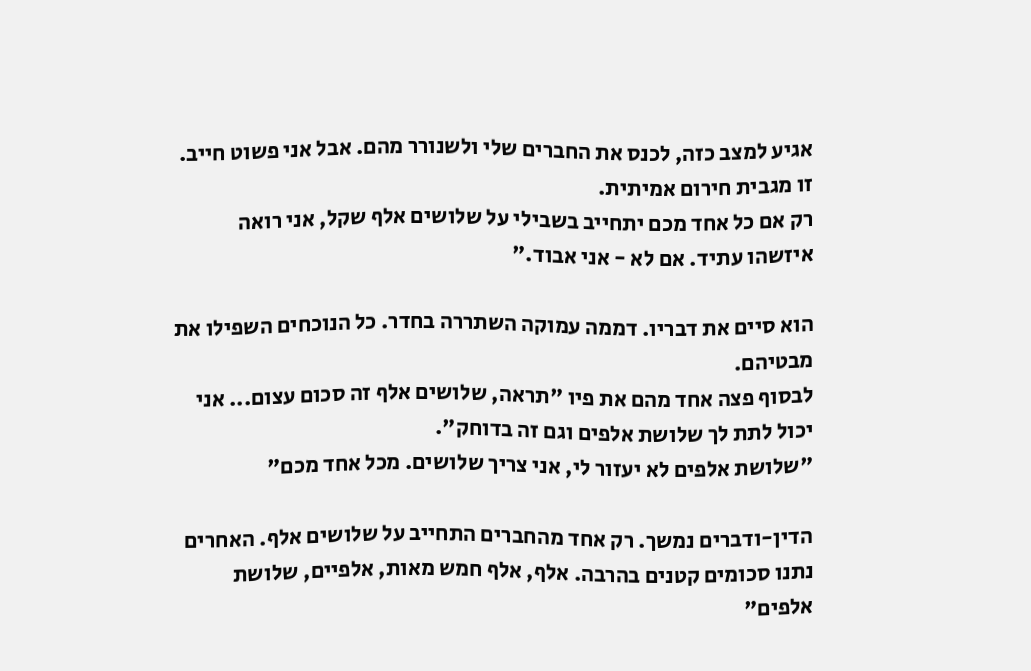אגיע למצב כזה, לכנס את החברים שלי ולשנורר מהם. אבל אני פשוט חייב. זו מגבית חירום אמיתית.
רק אם כל אחד מכם יתחייב בשבילי על שלושים אלף שקל, אני רואה איזשהו עתיד. אם לא - אני אבוד."

הוא סיים את דבריו. דממה עמוקה השתררה בחדר. כל הנוכחים השפילו את מבטיהם.
לבסוף פצה אחד מהם את פיו "תראה, שלושים אלף זה סכום עצום... אני יכול לתת לך שלושת אלפים וגם זה בדוחק".
"שלושת אלפים לא יעזור לי, אני צריך שלושים. מכל אחד מכם"

הדין-ודברים נמשך. רק אחד מהחברים התחייב על שלושים אלף. האחרים נתנו סכומים קטנים בהרבה. אלף, אלף חמש מאות, אלפיים, שלושת אלפים"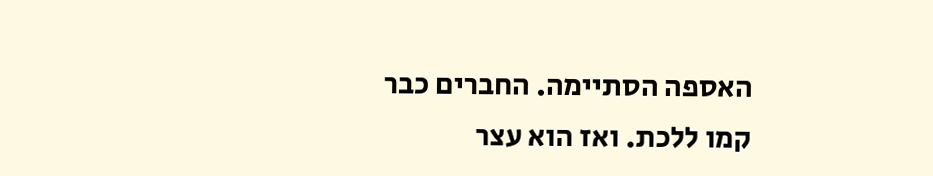האספה הסתיימה. החברים כבר קמו ללכת. ואז הוא עצר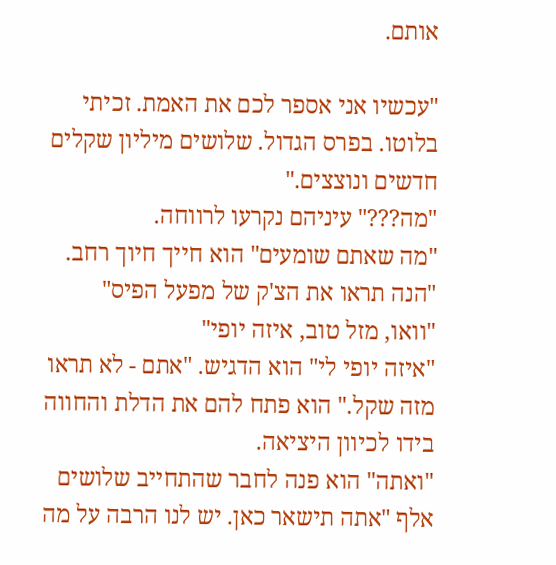אותם.

"עכשיו אני אספר לכם את האמת. זכיתי בלוטו. בפרס הגדול. שלושים מיליון שקלים חדשים ונוצצים."
"מה???" עיניהם נקרעו לרווחה.
"מה שאתם שומעים" הוא חייך חיוך רחב. "הנה תראו את הצ'ק של מפעל הפיס"
"וואו, מזל טוב, איזה יופי"
"איזה יופי לי" הוא הדגיש. "אתם - לא תראו מזה שקל." הוא פתח להם את הדלת והחווה בידו לכיוון היציאה.
"ואתה" הוא פנה לחבר שהתחייב שלושים אלף "אתה תישאר כאן. יש לנו הרבה על מה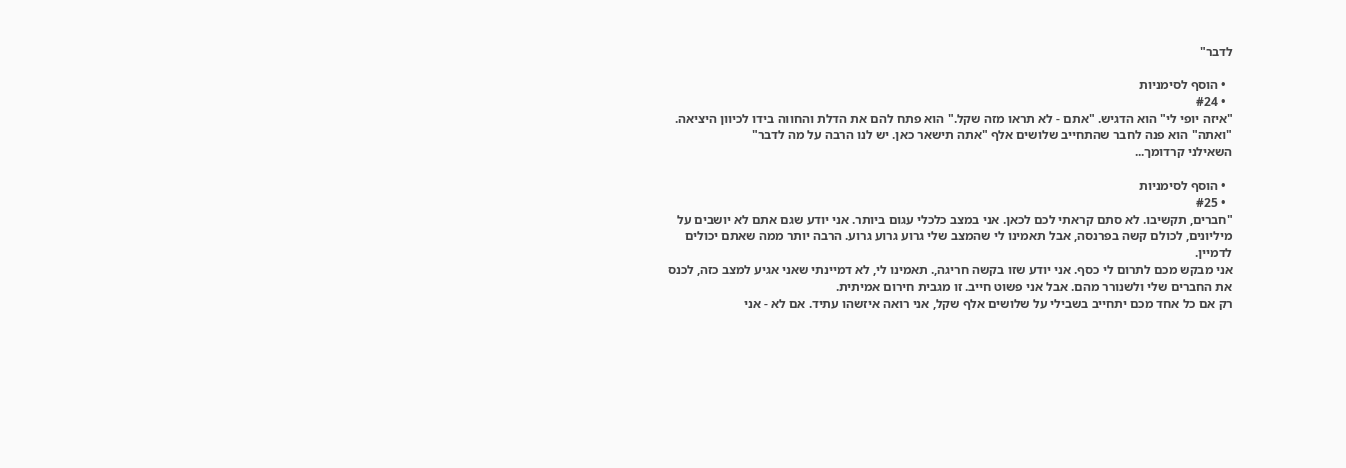לדבר"

  • הוסף לסימניות
  • #24
"איזה יופי לי" הוא הדגיש. "אתם - לא תראו מזה שקל." הוא פתח להם את הדלת והחווה בידו לכיוון היציאה.
"ואתה" הוא פנה לחבר שהתחייב שלושים אלף "אתה תישאר כאן. יש לנו הרבה על מה לדבר"
השאילני קרדומך...

  • הוסף לסימניות
  • #25
"חברים, תקשיבו. לא סתם קראתי לכם לכאן. אני במצב כלכלי עגום ביותר. אני יודע שגם אתם לא יושבים על מיליונים, לכולם קשה בפרנסה, אבל תאמינו לי שהמצב שלי גרוע גרוע גרוע. הרבה יותר ממה שאתם יכולים לדמיין.
אני מבקש מכם לתרום לי כסף. אני יודע שזו בקשה חריגה,. תאמינו לי, לא דמיינתי שאני אגיע למצב כזה, לכנס את החברים שלי ולשנורר מהם. אבל אני פשוט חייב. זו מגבית חירום אמיתית.
רק אם כל אחד מכם יתחייב בשבילי על שלושים אלף שקל, אני רואה איזשהו עתיד. אם לא - אני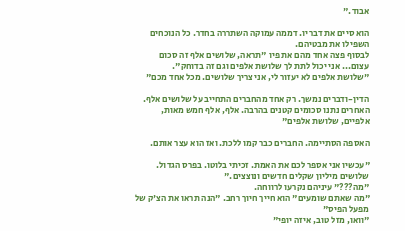אבוד."

הוא סיים את דבריו. דממה עמוקה השתררה בחדר. כל הנוכחים השפילו את מבטיהם.
לבסוף פצה אחד מהם את פיו "תראה, שלושים אלף זה סכום עצום... אני יכול לתת לך שלושת אלפים וגם זה בדוחק".
"שלושת אלפים לא יעזור לי, אני צריך שלושים. מכל אחד מכם"

הדין-ודברים נמשך. רק אחד מהחברים התחייב על שלושים אלף. האחרים נתנו סכומים קטנים בהרבה. אלף, אלף חמש מאות, אלפיים, שלושת אלפים"

האספה הסתיימה. החברים כבר קמו ללכת. ואז הוא עצר אותם.

"עכשיו אני אספר לכם את האמת. זכיתי בלוטו. בפרס הגדול. שלושים מיליון שקלים חדשים ונוצצים."
"מה???" עיניהם נקרעו לרווחה.
"מה שאתם שומעים" הוא חייך חיוך רחב. "הנה תראו את הצ'ק של מפעל הפיס"
"וואו, מזל טוב, איזה יופי"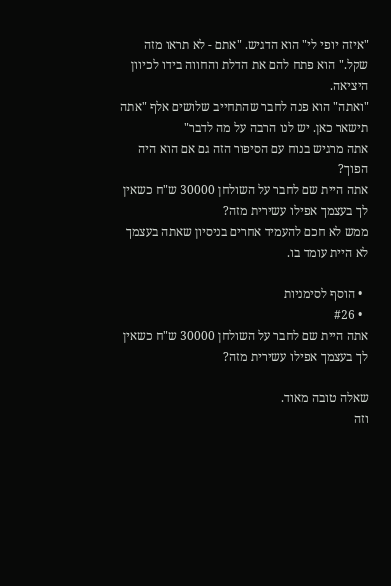"איזה יופי לי" הוא הדגיש. "אתם - לא תראו מזה שקל." הוא פתח להם את הדלת והחווה בידו לכיוון היציאה.
"ואתה" הוא פנה לחבר שהתחייב שלושים אלף "אתה תישאר כאן. יש לנו הרבה על מה לדבר"
אתה מרגיש בנוח עם הסיפור הזה גם אם הוא היה הפוך?
אתה היית שם לחבר על השולחן 30000 ש"ח כשאין לך בעצמך אפילו עשירית מזה?
ממש לא חכם להעמיד אחרים בניסיון שאתה בעצמך לא היית עומד בו.

  • הוסף לסימניות
  • #26
אתה היית שם לחבר על השולחן 30000 ש"ח כשאין לך בעצמך אפילו עשירית מזה?

שאלה טובה מאוד.
וזה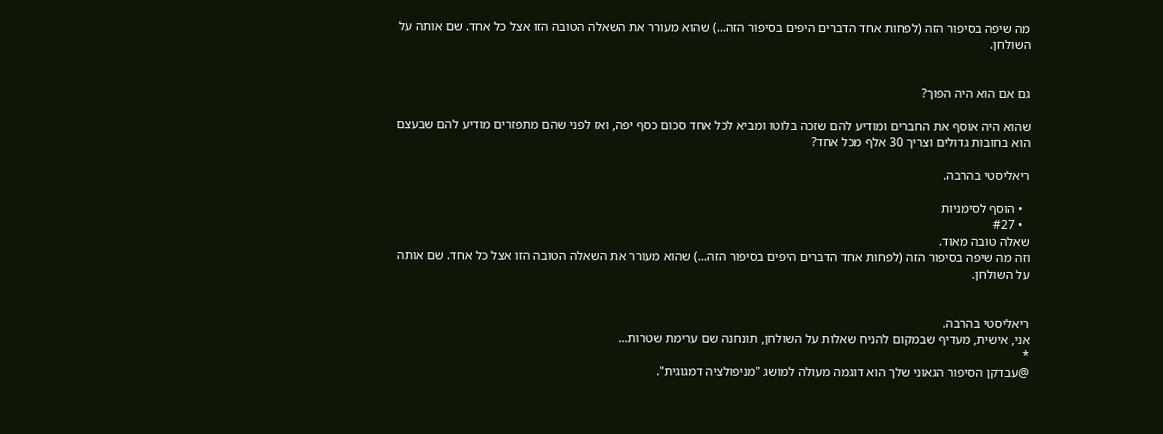מה שיפה בסיפור הזה (לפחות אחד הדברים היפים בסיפור הזה...) שהוא מעורר את השאלה הטובה הזו אצל כל אחד. שם אותה על השולחן.


גם אם הוא היה הפוך?

שהוא היה אוסף את החברים ומודיע להם שזכה בלוטו ומביא לכל אחד סכום כסף יפה, ואז לפני שהם מתפזרים מודיע להם שבעצם הוא בחובות גדולים וצריך 30 אלף מכל אחד?

ריאליסטי בהרבה.

  • הוסף לסימניות
  • #27
שאלה טובה מאוד.
וזה מה שיפה בסיפור הזה (לפחות אחד הדברים היפים בסיפור הזה...) שהוא מעורר את השאלה הטובה הזו אצל כל אחד. שם אותה על השולחן.


ריאליסטי בהרבה.
אני, אישית, מעדיף שבמקום להניח שאלות על השולחן, תונחנה שם ערימת שטרות...
*
@עבדקן הסיפור הגאוני שלך הוא דוגמה מעולה למושג "מניפולציה דמגוגית".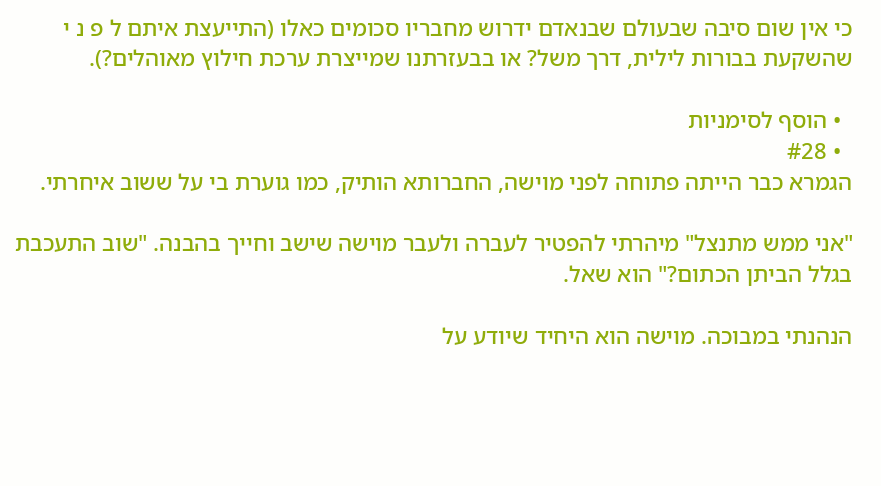כי אין שום סיבה שבעולם שבנאדם ידרוש מחבריו סכומים כאלו (התייעצת איתם ל פ נ י שהשקעת בבורות לילית, דרך משל? או בבעזרתנו שמייצרת ערכת חילוץ מאוהלים?).

  • הוסף לסימניות
  • #28
הגמרא כבר הייתה פתוחה לפני מוישה, החברותא הותיק, כמו גוערת בי על ששוב איחרתי.

"אני ממש מתנצל" מיהרתי להפטיר לעברה ולעבר מוישה שישב וחייך בהבנה. "שוב התעכבת בגלל הביתן הכתום?" הוא שאל.

הנהנתי במבוכה. מוישה הוא היחיד שיודע על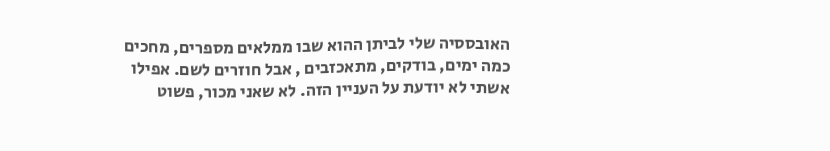האובססיה שלי לביתן ההוא שבו ממלאים מספרים, מחכים כמה ימים, בודקים, מתאכזבים , אבל חוזרים לשם. אפילו אשתי לא יודעת על העניין הזה. לא שאני מכור, פשוט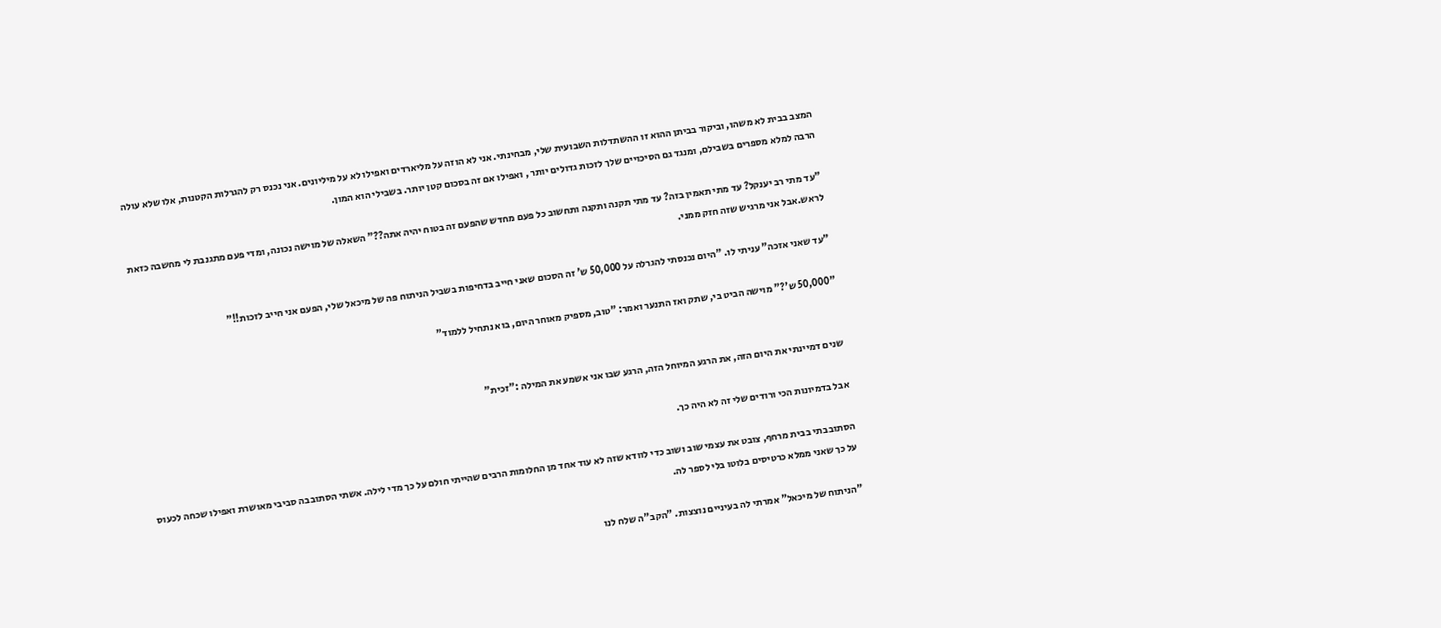המצב בבית לא משהו, וביקור בביתן ההוא זו ההשתדלות השבועית שלי, מבחינתי. אני לא הוזה על מליארדים ואפילו לא על מיליונים. אני נכנס רק להגרלות הקטנות, אלו שלא עולה הרבה למלא מספרים בשבילם, ומנגד גם הסיכויים שלך לזכות גדולים יותר , ואפילו אם זה בסכום קטן יותר. בשבילי הוא המון.

"עד מתי רב יענקל? עד מתי תאמין בזה? עד מתי תקנה ותקנה ותחשוב כל פעם מחדש שהפעם זה בטוח יהיה אתה??" השאלה של מוישה נכונה, ומדי פעם מתגנבת לי מחשבה כזאת לראש.אבל אני מרגיש שזה חזק ממני.

"עד שאני אזכה" עניתי לו. "היום נכנסתי להגרלה על 50,000 ש' זה הסכום שאני חייב בדחיפות בשביל הניתוח פה של מיכאל שלי, הפעם אני חייב לזכות!!"

"50,000 ש'?" מוישה הביט בי, שתק ואז התנער ואמר: "טוב, מספיק מאוחר היום, בוא נתחיל ללמוד"


שנים דמיינתי את היום הזה, את הרגע המיוחל הזה, הרגע שבו אני אשמע את המילה :"זכית"

אבל בדמיונות הכי ורודים שלי זה לא היה כך.

הסתובבתי בבית מרחף, צובט את עצמי שוב ושוב כדי לוודא שזה לא עוד אחד מן החלומות הרבים שהייתי חולם על כך מדי לילה. אשתי הסתובבה סביבי מאושרת ואפילו שכחה לכעוס על כך שאני ממלא כרטיסים בלוטו בלי לספר לה.

"הניתוח של מיכאל" אמרתי לה בעיניים נוצצות. "הקב"ה שלח לנו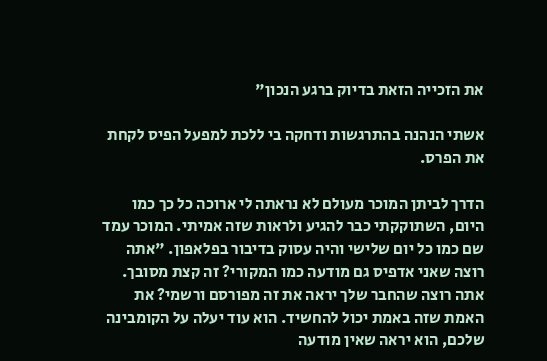את הזכייה הזאת בדיוק ברגע הנכון"

אשתי הנהנה בהתרגשות ודחקה בי ללכת למפעל הפיס לקחת את הפרס.

הדרך לביתן המוכר מעולם לא נראתה לי ארוכה כל כך כמו היום, השתוקקתי כבר להגיע ולראות שזה אמיתי. המוכר עמד שם כמו כל יום שלישי והיה עסוק בדיבור בפלאפון. "אתה רוצה שאני אדפיס גם מודעה כמו המקורי? זה קצת מסובך. אתה רוצה שהחבר שלך יראה את זה מפורסם ורשמי? את האמת שזה באמת יכול להחשיד. הוא עוד יעלה על הקומבינה שלכם, הוא יראה שאין מודעה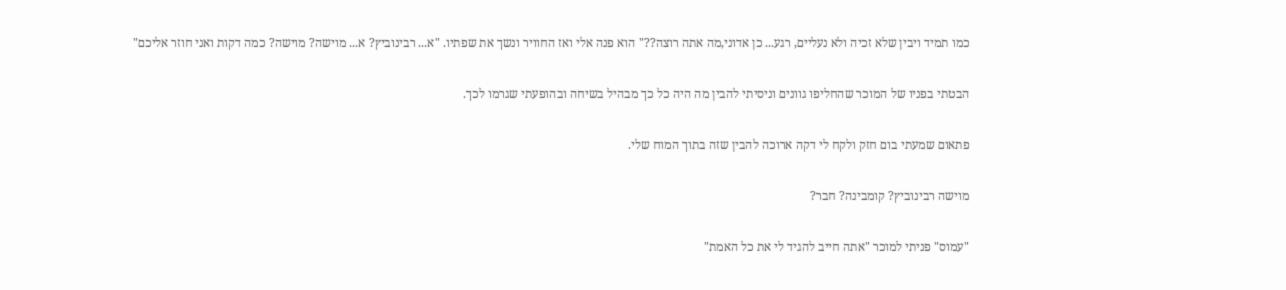כמו תמיד ויבין שלא זכיה ולא נעליים, רגע... כן אדוני,מה אתה רוצה??" הוא פנה אלי ואז החוויר ונשך את שפתיו. "א... רבינוביץ? א... מוישה? מוישה? כמה דקות ואני חוזר אליכם"

הבטתי בפניו של המוכר שהחליפו גוונים וניסיתי להבין מה היה כל כך מבהיל בשיחה ובהופעתי שגרמו לכך.

פתאום שמעתי בום חזק ולקח לי דקה ארוכה להבין שזה בתוך המוח שלי.

מוישה רבינוביץ? קומבינה? חבר?

"עמוס" פניתי למוכר "אתה חייב להגיד לי את כל האמת"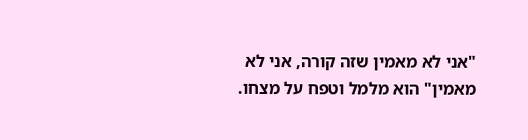"אני לא מאמין שזה קורה, אני לא מאמין" הוא מלמל וטפח על מצחו.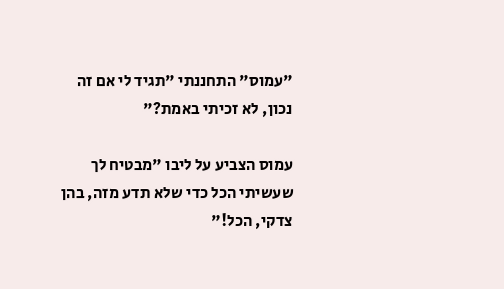"עמוס" התחננתי "תגיד לי אם זה נכון, לא זכיתי באמת?"

עמוס הצביע על ליבו "מבטיח לך שעשיתי הכל כדי שלא תדע מזה, בהן צדקי, הכל!"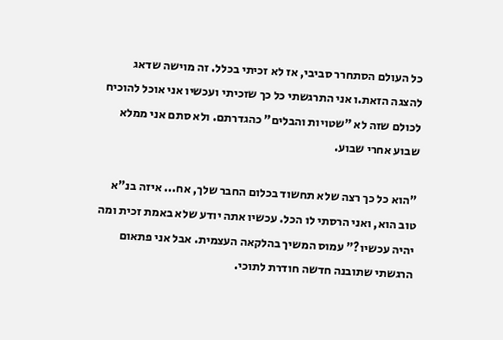כל העולם הסתחרר סביבי, אז לא זכיתי בכלל. זה מוישה שדאג להצגה הזאת.ו אני התרגשתי כל כך שזכיתי ועכשיו אני אוכל להוכיח לכולם שזה לא "שטויות והבלים" כהגדרתם. ולא סתם אני ממלא שבוע אחרי שבוע.

"הוא כל כך רצה שלא תחשוד בכלום החבר שלך, אח... איזה בנ"א טוב הוא, ואני הרסתי לו הכל. עכשיו אתה יודע שלא באמת זכית ומה יהיה עכשיו?" עמוס המשיך בהלקאה העצמית. אבל אני פתאום הרגשתי שתובנה חדשה חודרת לתוכי.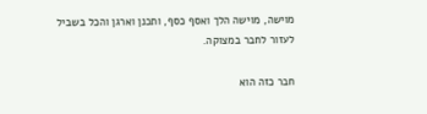מוישה, מוישה הלך ואסף כסף, ותכנן וארגן והכל בשביל לעזור לחבר במצוקה.

חבר כזה הוא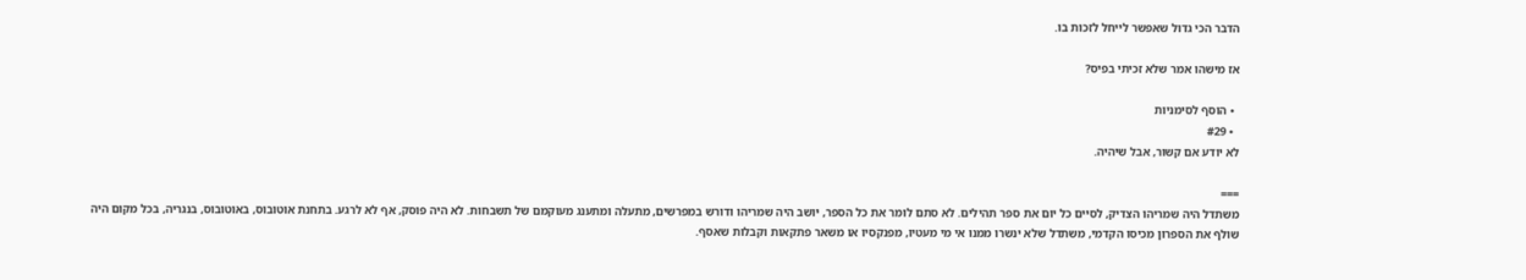הדבר הכי גדול שאפשר לייחל לזכות בו.

אז מישהו אמר שלא זכיתי בפיס?

  • הוסף לסימניות
  • #29
לא יודע אם קשור, אבל שיהיה.

===
משתדל היה שמריהו הצדיק, לסיים כל יום את ספר תהילים. לא סתם לומר את כל הספר, יושב היה שמריהו ודורש במפרשים, מתעלה ומתענג מעוקמם של תשבחות. לא היה פוסק, אף לא לרגע. בתחנת אוטובוס, באוטובוס, בנגריה, בכל מקום היה שולף את הספרון מכיסו הקדמי, משתדל שלא ינשרו ממנו אי מי מעטיו, מפנקסיו או משאר פתקאות וקבלות שאסף.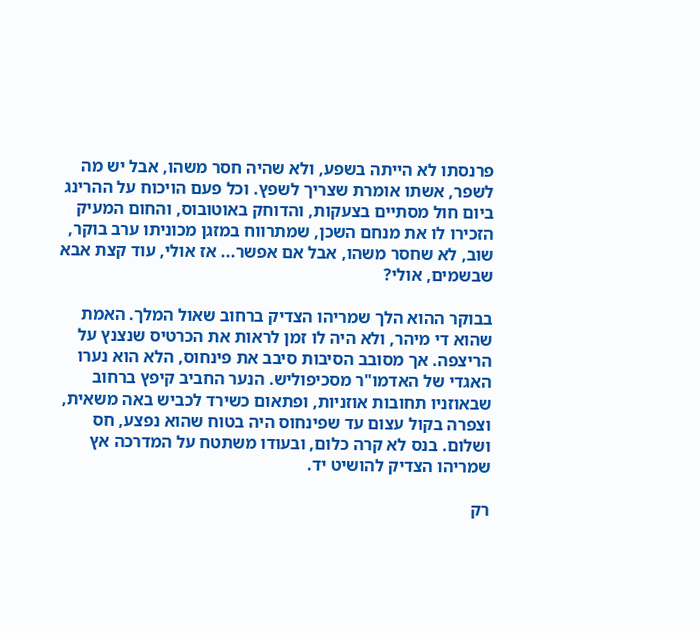פרנסתו לא הייתה בשפע, ולא שהיה חסר משהו, אבל יש מה לשפר, אשתו אומרת שצריך לשפץ. וכל פעם הויכוח על ההרינג ביום חול מסתיים בצעקות, והדוחק באוטובוס, והחום המעיק הזכירו לו את מנחם השכן, שמתרווח במזגן מכוניתו ערב בוקר, שוב, לא שחסר משהו, אבל אם אפשר... אז אולי, עוד קצת אבא שבשמים, אולי?

בבוקר ההוא הלך שמריהו הצדיק ברחוב שאול המלך. האמת שהוא די מיהר, ולא היה לו זמן לראות את הכרטיס שנצנץ על הריצפה. אך מסובב הסיבות סיבב את פינחוס, הלא הוא נערו האגדי של האדמו"ר מסכיפוליש. הנער החביב קיפץ ברחוב שבאוזניו תחובות אוזניות, ופתאום כשירד לכביש באה משאית, וצפרה בקול עצום עד שפינחוס היה בטוח שהוא נפצע, חס ושלום. בנס לא קרה כלום, ובעודו משתטח על המדרכה אץ שמריהו הצדיק להושיט יד.

רק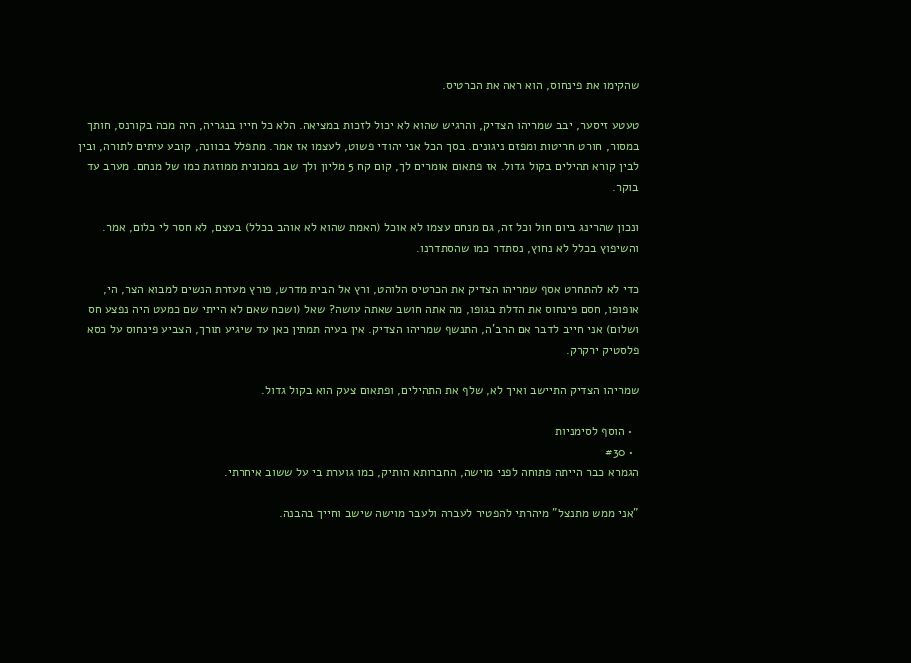שהקימו את פינחוס, הוא ראה את הכרטיס.

טעטע זיסער, יבב שמריהו הצדיק, והרגיש שהוא לא יכול לזכות במציאה. הלא כל חייו בנגריה, היה מכה בקורנס, חותך במסור, חורט חריטות ומפזם ניגונים. בסך הכל אני יהודי פשוט, לעצמו אז אמר. מתפלל בכוונה, קובע עיתים לתורה, ובין לבין קורא תהילים בקול גדול. אז פתאום אומרים לך, קום קח 5 מליון ולך שב במכונית ממוזגת כמו של מנחם. מערב עד בוקר.

ונכון שהרינג ביום חול וכל זה, גם מנחם עצמו לא אוכל (האמת שהוא לא אוהב בכלל) בעצם, לא חסר לי כלום, אמר. והשיפוץ בכלל לא נחוץ, נסתדר כמו שהסתדרנו.

כדי לא להתחרט אסף שמריהו הצדיק את הכרטיס הלוהט, ורץ אל הבית מדרש, פורץ מעזרת הנשים למבוא הצר, הי, אופופו, חסם פינחוס את הדלת בגופו, מה אתה חושב שאתה עושה? שאל (ושכח שאם לא הייתי שם כמעט היה נפצע חס ושלום) אני חייב לדבר אם הרב'ה, התנשף שמריהו הצדיק. אין בעיה תמתין כאן עד שיגיע תורך, הצביע פינחוס על כסא פלסטיק ירקרק.

שמריהו הצדיק התיישב ואיך לא, שלף את התהילים, ופתאום צעק הוא בקול גדול.

  • הוסף לסימניות
  • #30
הגמרא כבר הייתה פתוחה לפני מוישה, החברותא הותיק, כמו גוערת בי על ששוב איחרתי.

"אני ממש מתנצל" מיהרתי להפטיר לעברה ולעבר מוישה שישב וחייך בהבנה.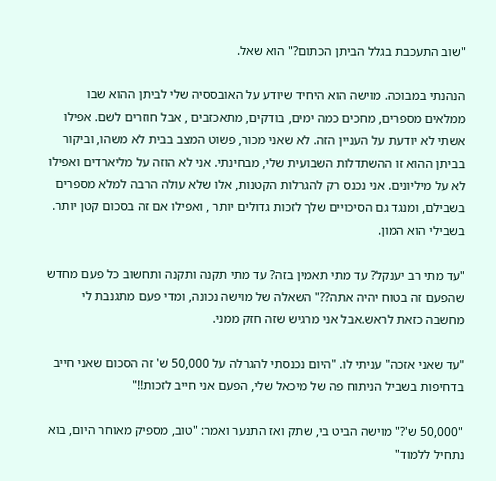"שוב התעכבת בגלל הביתן הכתום?" הוא שאל.

הנהנתי במבוכה. מוישה הוא היחיד שיודע על האובססיה שלי לביתן ההוא שבו ממלאים מספרים, מחכים כמה ימים, בודקים, מתאכזבים , אבל חוזרים לשם. אפילו אשתי לא יודעת על העניין הזה. לא שאני מכור, פשוט המצב בבית לא משהו, וביקור בביתן ההוא זו ההשתדלות השבועית שלי, מבחינתי. אני לא הוזה על מליארדים ואפילו לא על מיליונים. אני נכנס רק להגרלות הקטנות, אלו שלא עולה הרבה למלא מספרים בשבילם, ומנגד גם הסיכויים שלך לזכות גדולים יותר , ואפילו אם זה בסכום קטן יותר. בשבילי הוא המון.

"עד מתי רב יענקל? עד מתי תאמין בזה? עד מתי תקנה ותקנה ותחשוב כל פעם מחדש שהפעם זה בטוח יהיה אתה??" השאלה של מוישה נכונה, ומדי פעם מתגנבת לי מחשבה כזאת לראש.אבל אני מרגיש שזה חזק ממני.

"עד שאני אזכה" עניתי לו. "היום נכנסתי להגרלה על 50,000 ש' זה הסכום שאני חייב בדחיפות בשביל הניתוח פה של מיכאל שלי, הפעם אני חייב לזכות!!"

"50,000 ש'?" מוישה הביט בי, שתק ואז התנער ואמר: "טוב, מספיק מאוחר היום, בוא נתחיל ללמוד"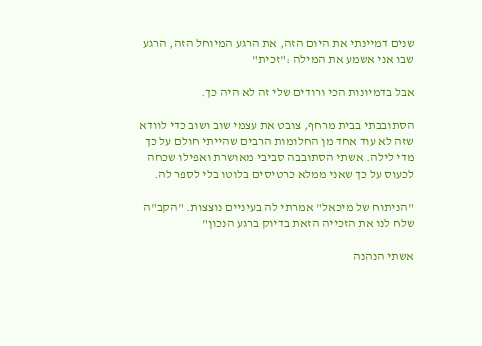שנים דמיינתי את היום הזה, את הרגע המיוחל הזה, הרגע שבו אני אשמע את המילה :"זכית"

אבל בדמיונות הכי ורודים שלי זה לא היה כך.

הסתובבתי בבית מרחף, צובט את עצמי שוב ושוב כדי לוודא שזה לא עוד אחד מן החלומות הרבים שהייתי חולם על כך מדי לילה. אשתי הסתובבה סביבי מאושרת ואפילו שכחה לכעוס על כך שאני ממלא כרטיסים בלוטו בלי לספר לה.

"הניתוח של מיכאל" אמרתי לה בעיניים נוצצות. "הקב"ה שלח לנו את הזכייה הזאת בדיוק ברגע הנכון"

אשתי הנהנה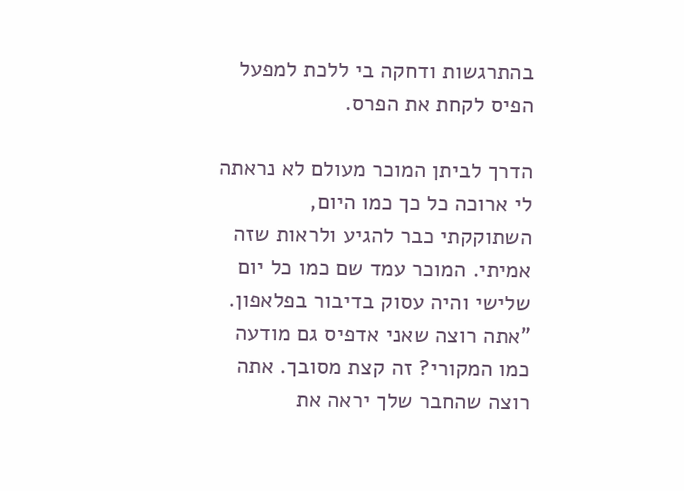בהתרגשות ודחקה בי ללכת למפעל הפיס לקחת את הפרס.

הדרך לביתן המוכר מעולם לא נראתה לי ארוכה כל כך כמו היום, השתוקקתי כבר להגיע ולראות שזה אמיתי. המוכר עמד שם כמו כל יום שלישי והיה עסוק בדיבור בפלאפון. "אתה רוצה שאני אדפיס גם מודעה כמו המקורי? זה קצת מסובך. אתה רוצה שהחבר שלך יראה את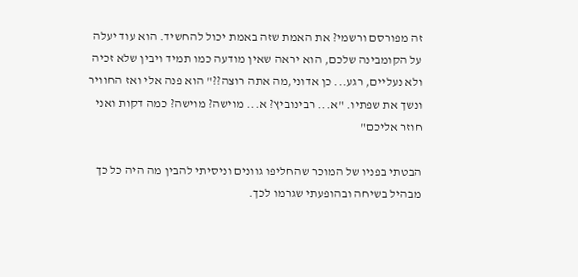זה מפורסם ורשמי? את האמת שזה באמת יכול להחשיד. הוא עוד יעלה על הקומבינה שלכם, הוא יראה שאין מודעה כמו תמיד ויבין שלא זכיה ולא נעליים, רגע... כן אדוני,מה אתה רוצה??" הוא פנה אלי ואז החוויר ונשך את שפתיו. "א... רבינוביץ? א... מוישה? מוישה? כמה דקות ואני חוזר אליכם"

הבטתי בפניו של המוכר שהחליפו גוונים וניסיתי להבין מה היה כל כך מבהיל בשיחה ובהופעתי שגרמו לכך.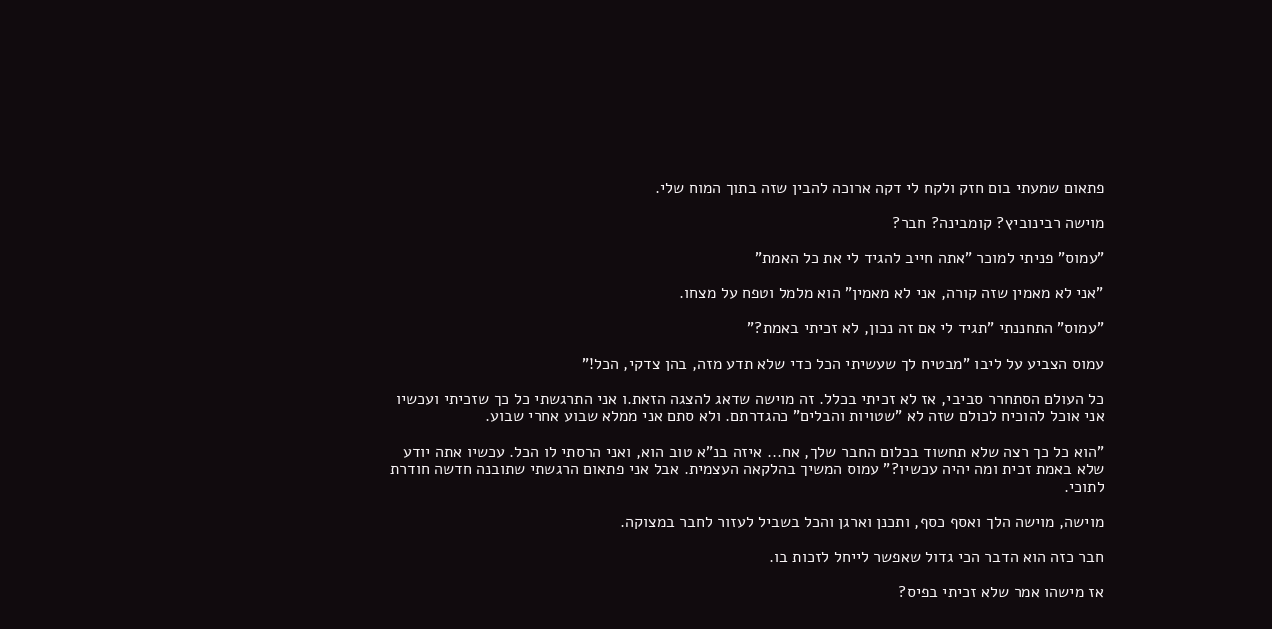פתאום שמעתי בום חזק ולקח לי דקה ארוכה להבין שזה בתוך המוח שלי.

מוישה רבינוביץ? קומבינה? חבר?

"עמוס" פניתי למוכר "אתה חייב להגיד לי את כל האמת"

"אני לא מאמין שזה קורה, אני לא מאמין" הוא מלמל וטפח על מצחו.

"עמוס" התחננתי "תגיד לי אם זה נכון, לא זכיתי באמת?"

עמוס הצביע על ליבו "מבטיח לך שעשיתי הכל כדי שלא תדע מזה, בהן צדקי, הכל!"

כל העולם הסתחרר סביבי, אז לא זכיתי בכלל. זה מוישה שדאג להצגה הזאת.ו אני התרגשתי כל כך שזכיתי ועכשיו אני אוכל להוכיח לכולם שזה לא "שטויות והבלים" כהגדרתם. ולא סתם אני ממלא שבוע אחרי שבוע.

"הוא כל כך רצה שלא תחשוד בכלום החבר שלך, אח... איזה בנ"א טוב הוא, ואני הרסתי לו הכל. עכשיו אתה יודע שלא באמת זכית ומה יהיה עכשיו?" עמוס המשיך בהלקאה העצמית. אבל אני פתאום הרגשתי שתובנה חדשה חודרת לתוכי.

מוישה, מוישה הלך ואסף כסף, ותכנן וארגן והכל בשביל לעזור לחבר במצוקה.

חבר כזה הוא הדבר הכי גדול שאפשר לייחל לזכות בו.

אז מישהו אמר שלא זכיתי בפיס?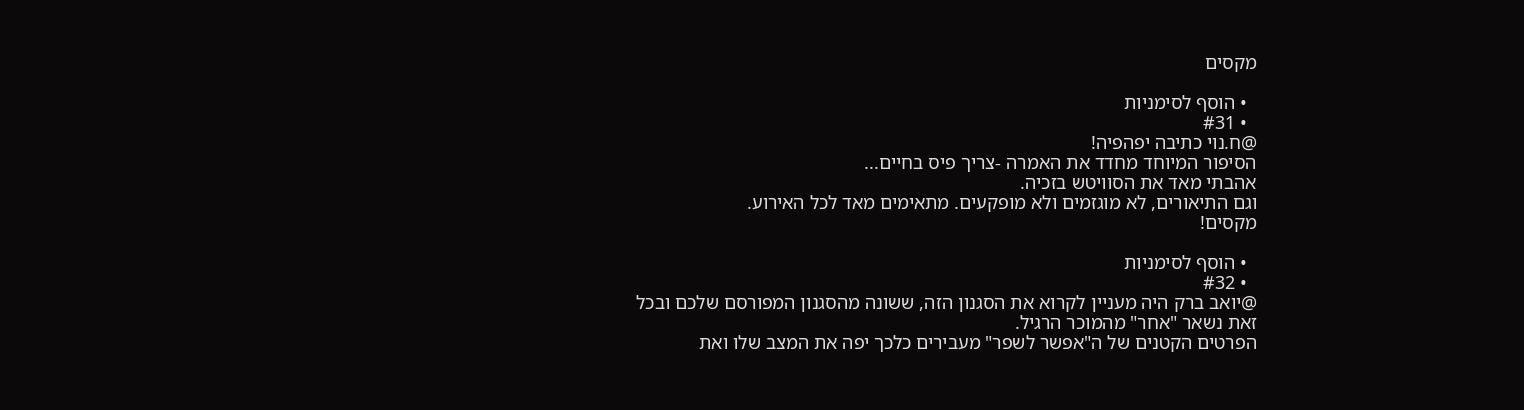מקסים

  • הוסף לסימניות
  • #31
@ח.נוי כתיבה יפהפיה!
הסיפור המיוחד מחדד את האמרה -צריך פיס בחיים...
אהבתי מאד את הסוויטש בזכיה.
וגם התיאורים, לא מוגזמים ולא מופקעים. מתאימים מאד לכל האירוע.
מקסים!

  • הוסף לסימניות
  • #32
@יואב ברק היה מעניין לקרוא את הסגנון הזה, ששונה מהסגנון המפורסם שלכם ובכל זאת נשאר "אחר" מהמוכר הרגיל.
הפרטים הקטנים של ה"אפשר לשפר" מעבירים כלכך יפה את המצב שלו ואת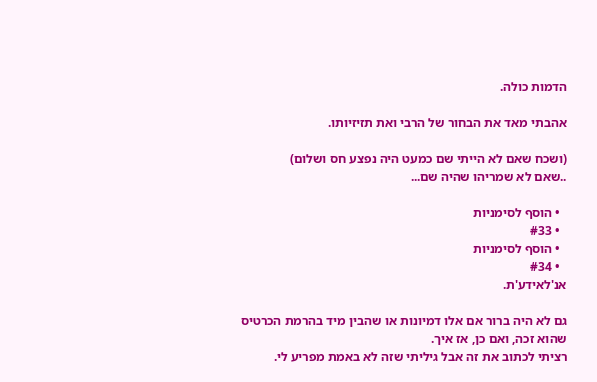הדמות כולה.

אהבתי מאד את הבחור של הרבי ואת תזיזיותו.

(ושכח שאם לא הייתי שם כמעט היה נפצע חס ושלום)
..שאם לא שמריהו שהיה שם...

  • הוסף לסימניות
  • #33
  • הוסף לסימניות
  • #34
אנ'לאידע'ת.

גם לא היה ברור אם אלו דמיונות או שהבין מיד בהרמת הכרטיס שהוא זכה, ואם כן, אז איך.
רציתי לכתוב את זה אבל גיליתי שזה לא באמת מפריע לי.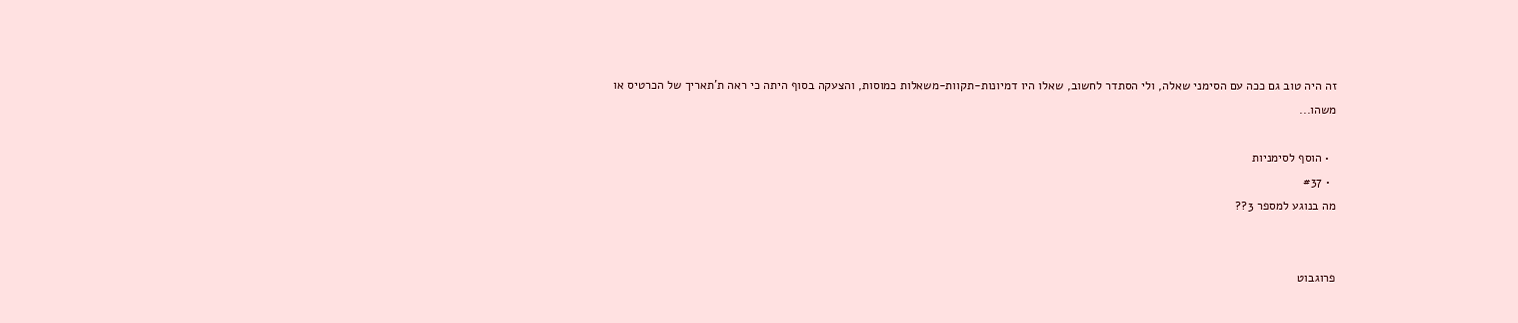זה היה טוב גם ככה עם הסימני שאלה, ולי הסתדר לחשוב, שאלו היו דמיונות-תקוות-משאלות כמוסות, והצעקה בסוף היתה כי ראה ת'תאריך של הכרטיס או משהו...

  • הוסף לסימניות
  • #37
מה בנוגע למספר 3??


פרוגבוט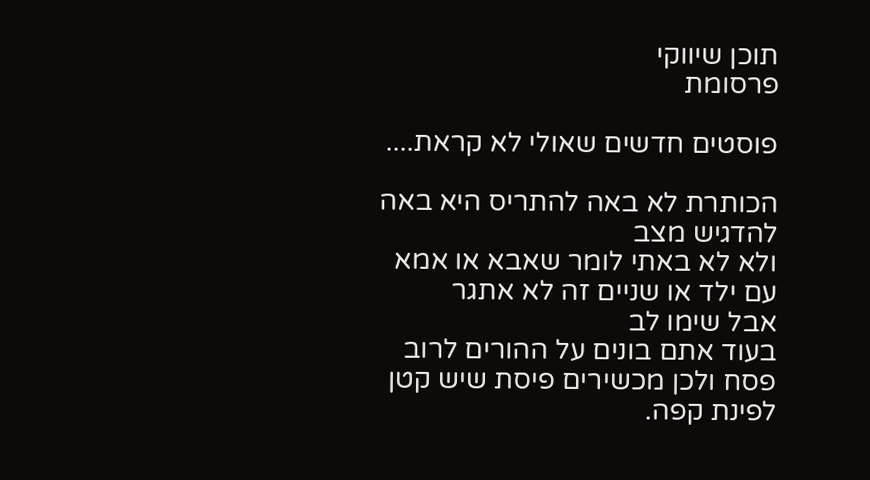תוכן שיווקי
פרסומת

פוסטים חדשים שאולי לא קראת....

הכותרת לא באה להתריס היא באה להדגיש מצב
ולא לא באתי לומר שאבא או אמא עם ילד או שניים זה לא אתגר
אבל שימו לב
בעוד אתם בונים על ההורים לרוב פסח ולכן מכשירים פיסת שיש קטן לפינת קפה.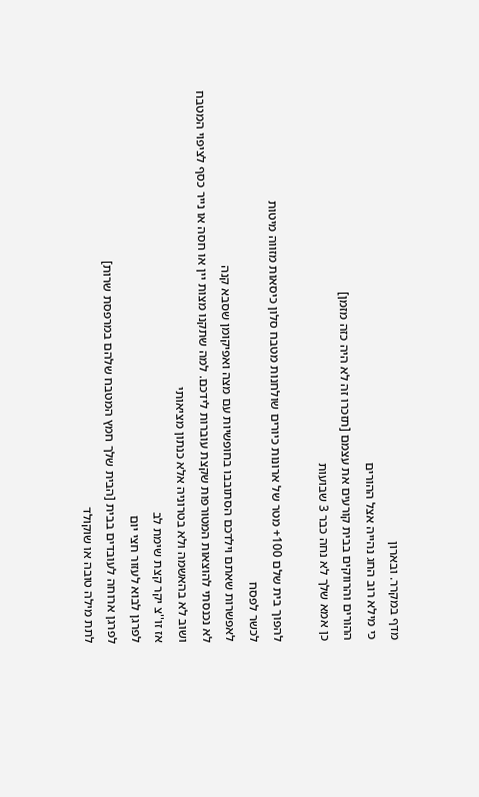מדף במקרר. ובארון
כי מילא רוב החג נהייה אצל ההורים
ההורים והרווקים בבית קורעים את עצמם [תזכרו זה לא היה כזה מזמן]
כן אמא שלך לא נחה כבר 3 שבועות

להפוך בית שלם 100+ מטר של ארונות כיורים שולחנות מטבח סלון כיסאות מזווה מיטות
לכשר לפסח
לאפשרות שאתם וילדכם הסתובבו בחופשיות עם מצה ואפיקומן שסבא קנה
לא נכנסתי להוצאות המטורפות שקצת עוברות לידכם. למה שתקנו מצות יין או חסה או נייר כסף לציפוי המטבח
ושוב לא בהאשמה ולא בטרוניה אלא כנתון מציאותי
אז זו''צ יקר קצת שימת לב
לפרגן לבוא לעזור חצי יום
לפרגן ארוחה לעובדים בבית [הבית שלך חמץ המטבח שלהם במרפסת שרות]
לתת מילה טובה או שוקולד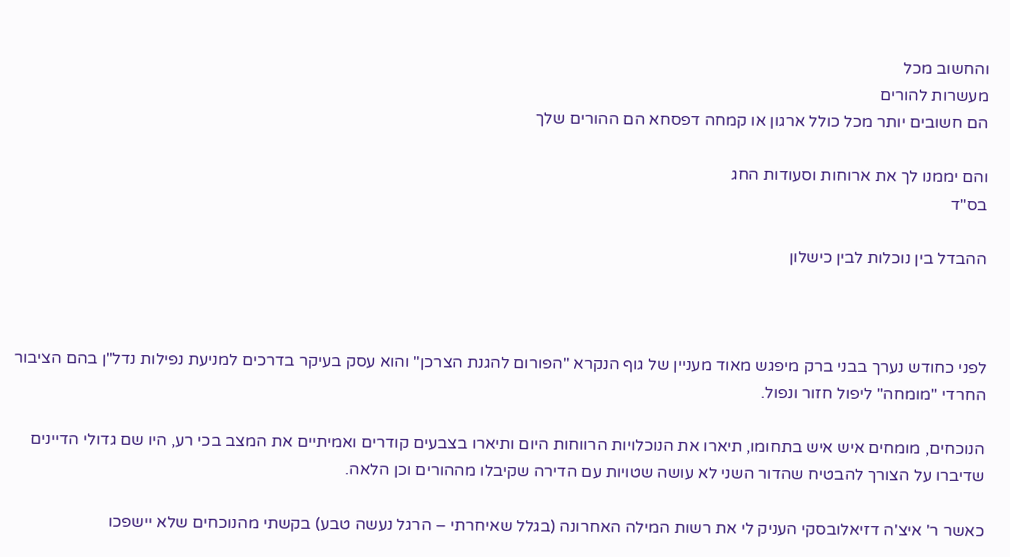והחשוב מכל
מעשרות להורים
הם חשובים יותר מכל כולל ארגון או קמחה דפסחא הם ההורים שלך

והם יממנו לך את ארוחות וסעודות החג
בס"ד

ההבדל בין נוכלות לבין כישלון



לפני כחודש נערך בבני ברק מיפגש מאוד מעניין של גוף הנקרא "הפורום להגנת הצרכן" והוא עסק בעיקר בדרכים למניעת נפילות נדל"ן בהם הציבור החרדי "מומחה" ליפול חזור ונפול.

הנוכחים, מומחים איש איש בתחומו, תיארו את הנוכלויות הרווחות היום ותיארו בצבעים קודרים ואמיתיים את המצב בכי רע, היו שם גדולי הדיינים שדיברו על הצורך להבטיח שהדור השני לא עושה שטויות עם הדירה שקיבלו מההורים וכן הלאה.

כאשר ר' איצ'ה דזיאלובסקי העניק לי את רשות המילה האחרונה (בגלל שאיחרתי – הרגל נעשה טבע) בקשתי מהנוכחים שלא יישפכו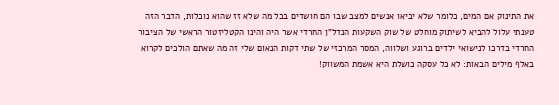את התינוק אם המים, כלומר שלא יביאו אנשים למצב שבו הם חושדים בכל מה שלא זז שהוא נוכלות, הדבר הזה טענתי עלול להביא לשיתוק מוחלט של שוק השקעות הנדל"ן החרדי אשר היה והינו הקטליזטור הראשי של הציבור החרדי בדרכו לנישואי ילדים ברוגע ושלווה, המסר המרכזי של שתי דקות הנאום שלי זה מה שאתם הולכים לקרוא באלף מילים הבאות: לא כל עסקה כושלת היא אשמת המשווק!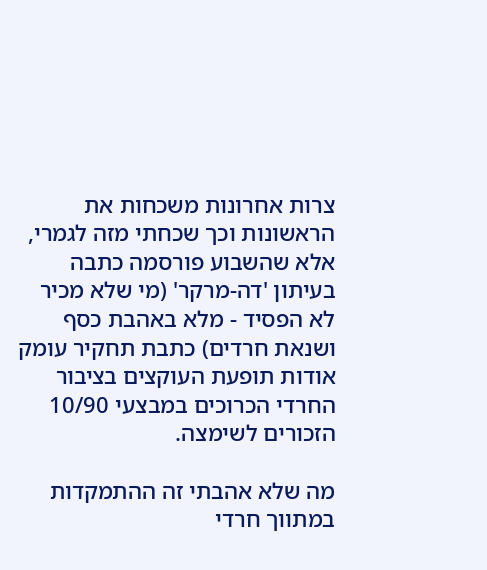צרות אחרונות משכחות את הראשונות וכך שכחתי מזה לגמרי, אלא שהשבוע פורסמה כתבה בעיתון 'דה-מרקר' (מי שלא מכיר לא הפסיד - מלא באהבת כסף ושנאת חרדים) כתבת תחקיר עומק אודות תופעת העוקצים בציבור החרדי הכרוכים במבצעי 10/90 הזכורים לשימצה.

מה שלא אהבתי זה ההתמקדות במתווך חרדי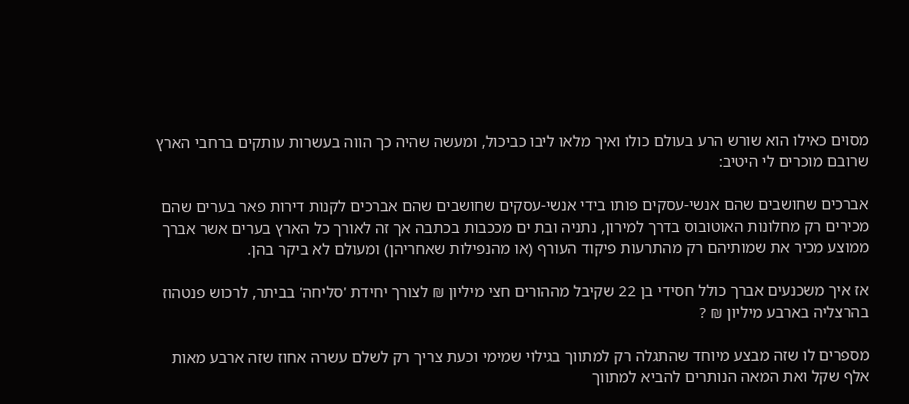מסוים כאילו הוא שורש הרע בעולם כולו ואיך מלאו ליבו כביכול, ומעשה שהיה כך הווה בעשרות עותקים ברחבי הארץ שרובם מוכרים לי היטיב:

אברכים שחושבים שהם אנשי-עסקים פותו בידי אנשי-עסקים שחושבים שהם אברכים לקנות דירות פאר בערים שהם מכירים רק מחלונות האוטובוס בדרך למירון, נתניה ובת ים מככבות בכתבה אך זה לאורך כל הארץ בערים אשר אברך ממוצע מכיר את שמותיהם רק מהתרעות פיקוד העורף (או מהנפילות שאחריהן) ומעולם לא ביקר בהן.

אז איך משכנעים אברך כולל חסידי בן 22 שקיבל מההורים חצי מיליון ₪ לצורך יחידת 'סליחה' בביתר, לרכוש פנטהוז בהרצליה בארבע מיליון ₪ ?

מספרים לו שזה מבצע מיוחד שהתגלה רק למתווך בגילוי שמימי וכעת צריך רק לשלם עשרה אחוז שזה ארבע מאות אלף שקל ואת המאה הנותרים להביא למתווך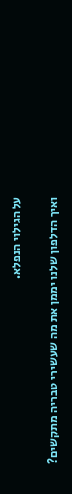על הגילוי הנפלא.

ואיך הדלפון שלנו יממן את מה שעשירי טבריה מתקשים?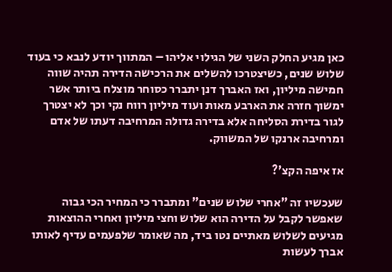כאן מגיע החלק השני של הגילוי אליהו – המתווך יודע לנבא כי בעוד שלוש שנים, כשיצטרכו להשלים את הרכישה הדירה תהיה שווה חמישה מיליון, ואז האברך דנן יתברר כסוחר מוצלח ביותר אשר ימשוך חזרה את הארבע מאות ועוד מיליון רווח נקי וכך לא יצטרך לגור בדירת הסליחה אלא בדירה גדולה המרחיבה דעתו של אדם ומרחיבה ארנקו של המשווק.

אז איפה הקצ'?

שעכשיו זה "אחרי שלוש שנים" ומתברר כי המחיר הכי גבוה שאפשר לקבל על הדירה הוא שלוש וחצי מיליון ואחרי ההוצאות מגיעים לשלוש מאתיים נטו ביד, מה שאומר שלפעמים עדיף לאותו אברך לעשות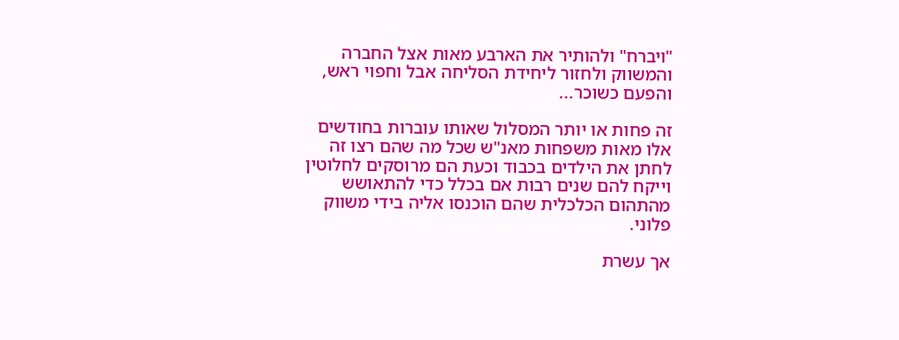"ויברח" ולהותיר את הארבע מאות אצל החברה והמשווק ולחזור ליחידת הסליחה אבל וחפוי ראש, והפעם כשוכר...

זה פחות או יותר המסלול שאותו עוברות בחודשים אלו מאות משפחות מאנ"ש שכל מה שהם רצו זה לחתן את הילדים בכבוד וכעת הם מרוסקים לחלוטין וייקח להם שנים רבות אם בכלל כדי להתאושש מהתהום הכלכלית שהם הוכנסו אליה בידי משווק פלוני.

אך עשרת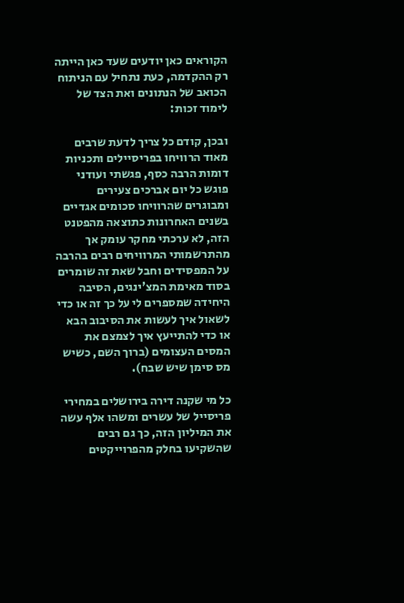הקוראים כאן יודעים שעד כאן הייתה רק ההקדמה, כעת נתחיל עם הניתוח הכואב של הנתונים ואת הצד של לימוד זכות:

ובכן, קודם כל צריך לדעת שרבים מאוד הרוויחו בפריסיילים ותכניות דומות הרבה כסף, פגשתי ועודני פוגש כל יום אברכים צעירים ומבוגרים שהרוויחו סכומים אגדיים בשנים האחרונות כתוצאה מהפטנט הזה, לא ערכתי מחקר עומק אך מהתרשמותי המרוויחים רבים בהרבה על המפסידים וחבל שאת זה שומרים בסוד מאימת המצ'ינגים, הסיבה היחידה שמספרים לי על כך זה או כדי לשאול איך לעשות את הסיבוב הבא או כדי להתייעץ איך לצמצם את המסים העצומים (ברוך השם, כשיש מס סימן שיש שבח).

כל מי שקנה דירה בירושלים במחירי פריסייל של עשרים ומשהו אלף עשה את המיליון הזה, כך גם רבים שהשקיעו בחלק מהפרוייקטים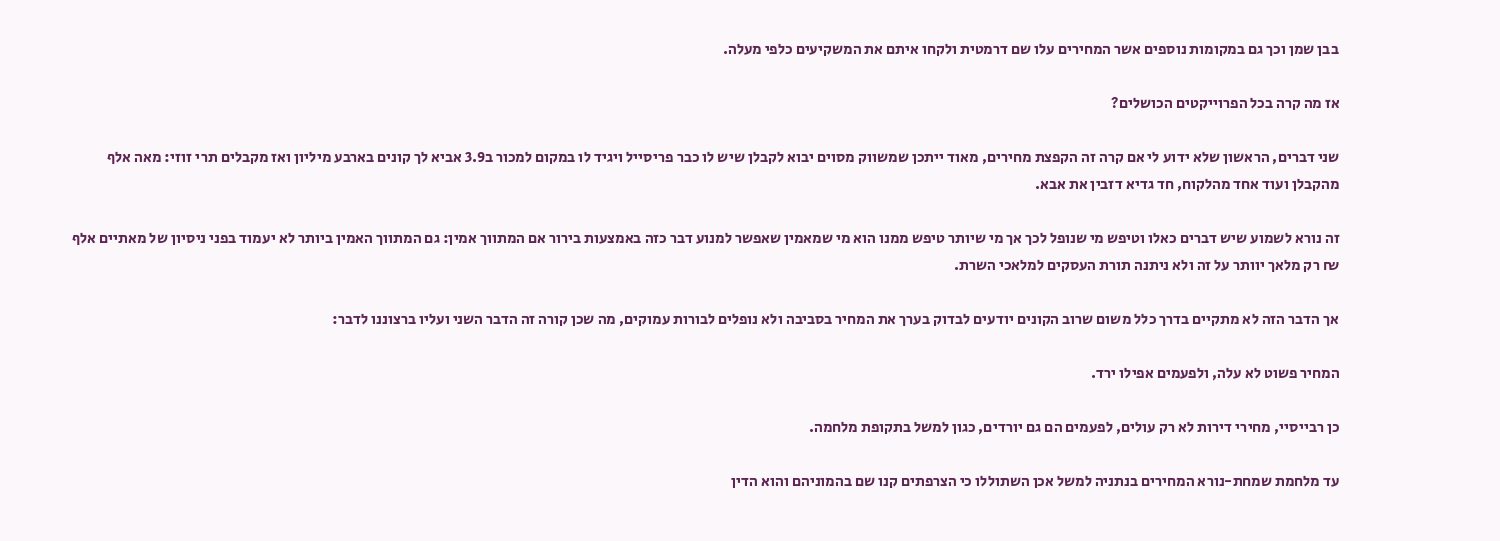בבן שמן וכך גם במקומות נוספים אשר המחירים עלו שם דרמטית ולקחו איתם את המשקיעים כלפי מעלה.

אז מה קרה בכל הפרוייקטים הכושלים?

שני דברים, הראשון שלא ידוע לי אם קרה זה הקפצת מחירים, מאוד ייתכן שמשווק מסוים יבוא לקבלן שיש לו כבר פריסייל ויגיד לו במקום למכור ב3.9 אביא לך קונים בארבע מיליון ואז מקבלים תרי זוזי: מאה אלף מהקבלן ועוד אחד מהלקוח, חד גדיא דזבין את אבא.

זה נורא לשמוע שיש דברים כאלו וטיפש מי שנופל לכך אך מי שיותר טיפש ממנו הוא מי שמאמין שאפשר למנוע דבר כזה באמצעות בירור אם המתווך אמין: גם המתווך האמין ביותר לא יעמוד בפני ניסיון של מאתיים אלף ₪ רק מלאך יוותר על זה ולא ניתנה תורת העסקים למלאכי השרת.

אך הדבר הזה לא מתקיים בדרך כלל משום שרוב הקונים יודעים לבדוק בערך את המחיר בסביבה ולא נופלים לבורות עמוקים, מה שכן קורה זה הדבר השני ועליו ברצוננו לדבר:

המחיר פשוט לא עלה, ולפעמים אפילו ירד.

כן רבייסיי, מחירי דירות לא רק עולים, לפעמים הם גם יורדים, כגון למשל בתקופת מלחמה.

עד מלחמת שמחת-נורא המחירים בנתניה למשל אכן השתוללו כי הצרפתים קנו שם בהמוניהם והוא הדין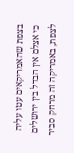בצפת שהאמריקאים עטו עליה כי אצלם אין הבדל בין ירושלים לצפת, באמריקה זה מרחק סביר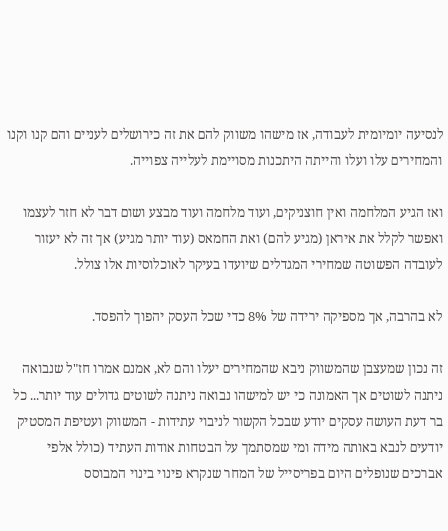לנסיעה יומיומית לעבודה, אז מישהו משווק להם את זה כירושלים לעניים והם קנו וקנו והמחירים עלו ועלו והייתה היתכנות מסויימת לעלייה צפוייה.

ואז הגיע המלחמה ואין חוצניקים, ועוד מלחמה ועוד מבצע ושום דבר לא חזר לעצמו ואפשר לקלל את איראן (מגיע להם) ואת החמאס (עוד יותר מגיע) אך זה לא יעזור לעובדה הפשוטה שמחירי המגדלים שיועדו בעיקר לאוכלוסיות אלו צולל.

לא בהרבה, אך מספיקה ירידה של 8% כדי שכל העסק יהפוך להפסד.

זה נכון שמעצבן שהמשווק ניבא שהמחירים יעלו והם לא, אמנם אמרו חז"ל שנבואה ניתנה לשוטים אך האמונה כי יש למישהו נבואה ניתנה לשוטים גדולים עוד יותר... כל בר דעת העושה עסקים יודע שבכל הקשור לניבוי עתידות - המשווק ועטיפת המסטיק יודעים לנבא באותה מידה ומי שמסתמך על הבטחות אודות העתיד (כולל אלפי אברכים שנופלים היום בפריסייל של המחר שנקרא פינוי בינוי המבוסס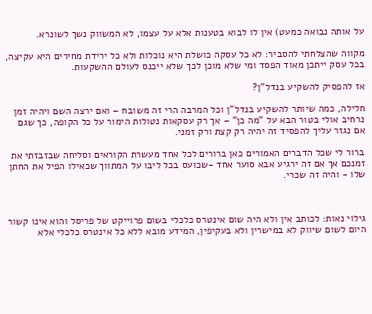על אותה נבואה כמעט) אין לו לבוא בטענות אלא על עצמו, לא המשווק נשך לשונרא.

מקווה שהצלחתי להסביר: לא כל עסקה כושלת היא נוכלות ולא כל ירידת מחירים היא עקיצה, בכל עסק ייתכן מאוד הפסד ומי שלא מוכן לכך שלא ייכנס לעולם ההשקעות.

אז להפסיק להשקיע בנדל"ן?

חלילה, כמה שיותר להשקיע בנדל"ן וכל המרבה הרי זה משובח – ואם ירצה השם ויהיה זמן נרחיב אולי בטור הבא על "מה כן" – אך רק עסקאות נטולות הימור על כל הקופה, כך שגם אם נגזר עליך להפסיד זה יהיה רק קצת ורק זמני.

ברור לי שכל הדברים האמורים כאן ברורים לכל אחד מעשרת הקוראים וסליחה שבזבזתי את זמנכם אך אם זה ירגיע אבא סוער אחד -שכועס בכל ליבו על המתווך שכאילו הפיל את החתן שלו - והיה זה שכרי.



גילוי נאות: לכותב אין ולא היה שום אינטרס כלכלי בשום פרוייקט של פריסל והוא אינו קשור היום לשום שיווק לא במישרין ולא בעקיפין, המידע מובא ללא כל אינטרס כלכלי אלא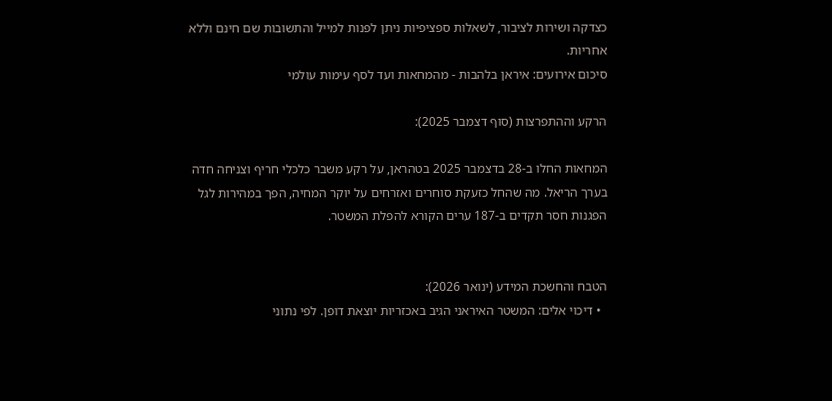כצדקה ושירות לציבור, לשאלות ספציפיות ניתן לפנות למייל והתשובות שם חינם וללא אחריות.
סיכום אירועים: איראן בלהבות - מהמחאות ועד לסף עימות עולמי

הרקע וההתפרצות (סוף דצמבר 2025):

המחאות החלו ב-28 בדצמבר 2025 בטהראן, על רקע משבר כלכלי חריף וצניחה חדה בערך הריאל. מה שהחל כזעקת סוחרים ואזרחים על יוקר המחיה, הפך במהירות לגל הפגנות חסר תקדים ב-187 ערים הקורא להפלת המשטר.


הטבח והחשכת המידע (ינואר 2026):
  • דיכוי אלים: המשטר האיראני הגיב באכזריות יוצאת דופן. לפי נתוני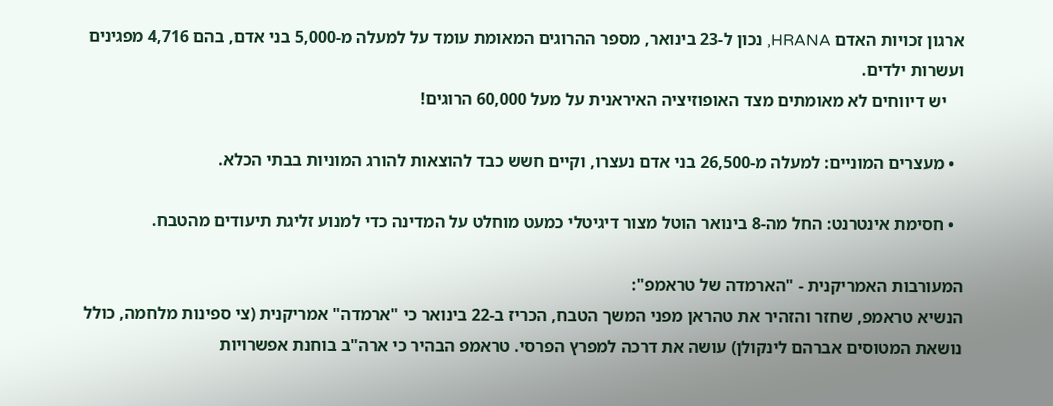ארגון זכויות האדם HRANA, נכון ל-23 בינואר, מספר ההרוגים המאומת עומד על למעלה מ-5,000 בני אדם, בהם 4,716 מפגינים ועשרות ילדים.
    יש דיווחים לא מאומתים מצד האופוזיציה האיראנית על מעל 60,000 הרוגים!

  • מעצרים המוניים: למעלה מ-26,500 בני אדם נעצרו, וקיים חשש כבד להוצאות להורג המוניות בבתי הכלא.

  • חסימת אינטרנט: החל מה-8 בינואר הוטל מצור דיגיטלי כמעט מוחלט על המדינה כדי למנוע זליגת תיעודים מהטבח.

המעורבות האמריקנית - "הארמדה של טראמפ":
הנשיא טראמפ, שחזר והזהיר את טהראן מפני המשך הטבח, הכריז ב-22 בינואר כי "ארמדה" אמריקנית (צי ספינות מלחמה, כולל נושאת המטוסים אברהם לינקולן) עושה את דרכה למפרץ הפרסי. טראמפ הבהיר כי ארה"ב בוחנת אפשרויות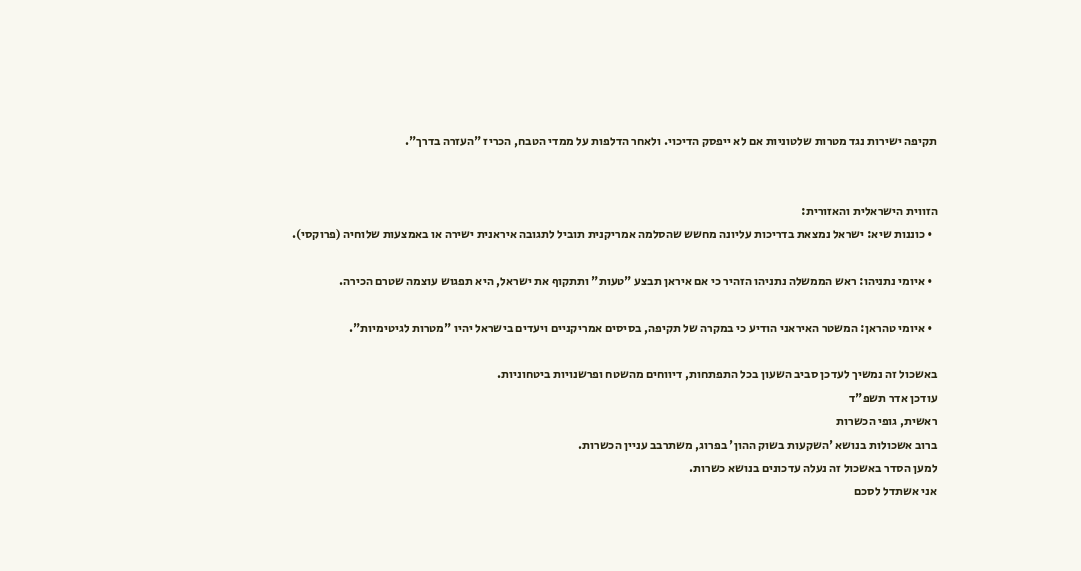תקיפה ישירות נגד מטרות שלטוניות אם לא ייפסק הדיכוי. ולאחר הדלפות על ממדי הטבח, הכריז "העזרה בדרך".


הזווית הישראלית והאזורית:
  • כוננות שיא: ישראל נמצאת בדריכות עליונה מחשש שהסלמה אמריקנית תוביל לתגובה איראנית ישירה או באמצעות שלוחיה (פרוקסי).

  • איומי נתניהו: ראש הממשלה נתניהו הזהיר כי אם איראן תבצע "טעות" ותתקוף את ישראל, היא תפגוש עוצמה שטרם הכירה.

  • איומי טהראן: המשטר האיראני הודיע כי במקרה של תקיפה, בסיסים אמריקניים ויעדים בישראל יהיו "מטרות לגיטימיות".

באשכול זה נמשיך לעדכן סביב השעון בכל התפתחות, דיווחים מהשטח ופרשנויות ביטחוניות.
עודכן אדר תשפ"ד
ראשית, גופי הכשרות
ברוב אשכולות בנושא 'השקעות בשוק ההון' בפרוג, משתרבב עניין הכשרות.
למען הסדר באשכול זה נעלה עדכונים בנושא כשרות.
אני אשתדל לסכם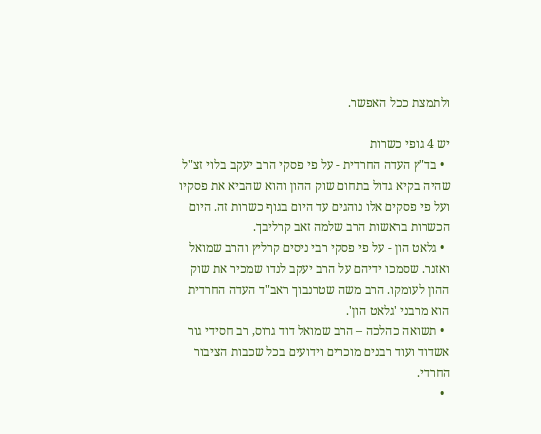ולתמצת ככל האפשר.

יש 4 גופי כשרות
  • בד"ץ העדה החרדית - על פי פסקי הרב יעקב בלוי זצ"ל שהיה בקיא גדול בתחום שוק ההון והוא שהביא את פסקיו ועל פי פסקים אלו נוהגים עד היום בגוף כשרות זה. היום הכשרות בראשות הרב שלמה זאב קרליבך.
  • גלאט הון - על פי פסקי רבי ניסים קרליץ והרב שמואל ואזנר. שסמכו ידיהם על הרב יעקב לנדו שמכיר את שוק ההון לעומקו. הרב משה שטרנבוך ראב"ד העדה החרדית הוא מרבני 'גלאט הון'.
  • תשואה כהלכה – הרב שמואל דוד גרוס, רב חסידי גור אשדוד ועוד רבנים מוכרים וידועים בכל שכבות הציבור החרדי.
  •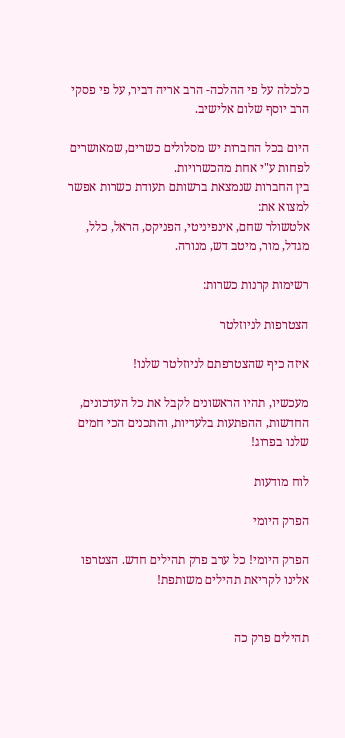כלכלה על פי ההלכה- הרב אריה דביר, על פי פסקי הרב יוסף שלום אלישיב.

היום בכל החברות יש מסלולים כשרים, שמאושרים לפחות ע"י אחת מהכשרויות.
בין החברות שנמצאת ברשותם תעודת כשרות אפשר למצוא את:
אלטשולר שחם, אינפיניטי, הפניקס, הראל, כלל, מגדל, מור, מיטב דש, מנורה.

רשימות קרנות כשרות:

הצטרפות לניוזלטר

איזה כיף שהצטרפתם לניוזלטר שלנו!

מעכשיו, תהיו הראשונים לקבל את כל העדכונים, החדשות, ההפתעות בלעדיות, והתכנים הכי חמים שלנו בפרוג!

לוח מודעות

הפרק היומי

הפרק היומי! כל ערב פרק תהילים חדש. הצטרפו אלינו לקריאת תהילים משותפת!


תהילים פרק כה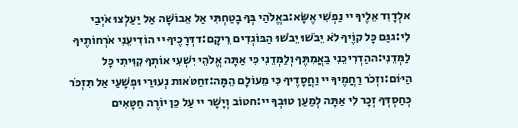אלְדָוִד אֵלֶיךָ יי נַפְשִׁי אֶשָּׂא:באֱלֹהַי בְּךָ בָטַחְתִּי אַל אֵבוֹשָׁה אַל יַעַלְצוּ אֹיְבַי לִי:גגַּם כָּל קוֶֹיךָ לֹא יֵבֹשׁוּ יֵבֹשׁוּ הַבּוֹגְדִים רֵיקָם:דדְּרָכֶיךָ יי הוֹדִיעֵנִי אֹרְחוֹתֶיךָ לַמְּדֵנִי:ההַדְרִיכֵנִי בַאֲמִתֶּךָ וְלַמְּדֵנִי כִּי אַתָּה אֱלֹהֵי יִשְׁעִי אוֹתְךָ קִוִּיתִי כָּל הַיּוֹם:וזְכֹר רַחֲמֶיךָ יי וַחֲסָדֶיךָ כִּי מֵעוֹלָם הֵמָּה:זחַטֹּאות נְעוּרַי וּפְשָׁעַי אַל תִּזְכֹּר כְּחַסְדְּךָ זְכָר לִי אַתָּה לְמַעַן טוּבְךָ יי:חטוֹב וְיָשָׁר יי עַל כֵּן יוֹרֶה חַטָּאִים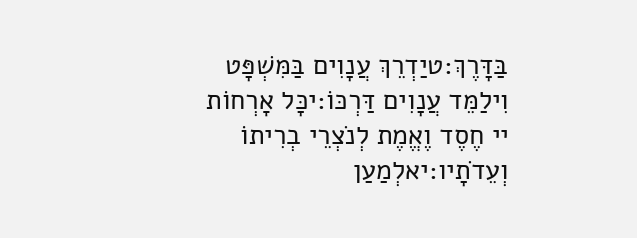בַּדָּרֶךְ:טיַדְרֵךְ עֲנָוִים בַּמִּשְׁפָּט וִילַמֵּד עֲנָוִים דַּרְכּוֹ:יכָּל אָרְחוֹת יי חֶסֶד וֶאֱמֶת לְנֹצְרֵי בְרִיתוֹ וְעֵדֹתָיו:יאלְמַעַן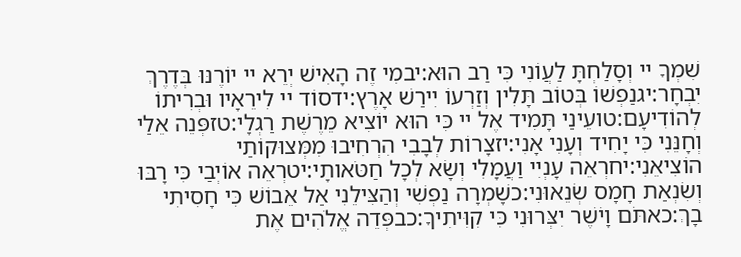שִׁמְךָ יי וְסָלַחְתָּ לַעֲוֹנִי כִּי רַב הוּא:יבמִי זֶה הָאִישׁ יְרֵא יי יוֹרֶנּוּ בְּדֶרֶךְ יִבְחָר:יגנַפְשׁוֹ בְּטוֹב תָּלִין וְזַרְעוֹ יִירַשׁ אָרֶץ:ידסוֹד יי לִירֵאָיו וּבְרִיתוֹ לְהוֹדִיעָם:טועֵינַי תָּמִיד אֶל יי כִּי הוּא יוֹצִיא מֵרֶשֶׁת רַגְלָי:טזפְּנֵה אֵלַי וְחָנֵּנִי כִּי יָחִיד וְעָנִי אָנִי:יזצָרוֹת לְבָבִי הִרְחִיבוּ מִמְּצוּקוֹתַי הוֹצִיאֵנִי:יחרְאֵה עָנְיִי וַעֲמָלִי וְשָׂא לְכָל חַטֹּאותָי:יטרְאֵה אוֹיְבַי כִּי רָבּוּ וְשִׂנְאַת חָמָס שְׂנֵאוּנִי:כשָׁמְרָה נַפְשִׁי וְהַצִּילֵנִי אַל אֵבוֹשׁ כִּי חָסִיתִי בָךְ:כאתֹּם וָיֹשֶׁר יִצְּרוּנִי כִּי קִוִּיתִיךָ:כבפְּדֵה אֱלֹהִים אֶת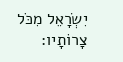יִשְׂרָאֵל מִכֹּל צָרוֹתָיו: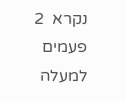נקרא  2  פעמים
למעלה